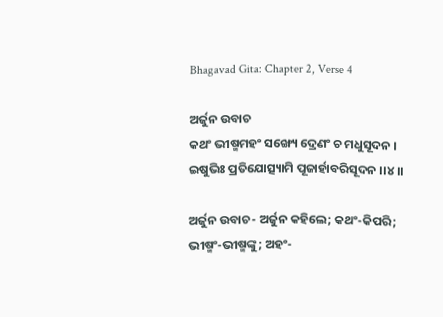Bhagavad Gita: Chapter 2, Verse 4

ଅର୍ଜୁନ ଉବାଚ
କଥଂ ଭୀଷ୍ମମହଂ ସଙ୍ଖ୍ୟେ ଦ୍ରେଣଂ ଚ ମଧୁସୂଦନ ।
ଇଷୁଭିଃ ପ୍ରତିଯୋତ୍ସ୍ୟାମି ପୂଜାର୍ହାବରିସୂଦନ ।।୪।।

ଅର୍ଜୁନ ଉବାଚ- ଅର୍ଜୁନ କହିଲେ; କଥଂ-କିପରି; ଭୀଷ୍ମଂ-ଭୀଷ୍ମଙ୍କୁ; ଅହଂ-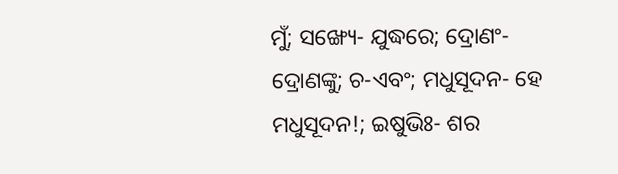ମୁଁ; ସଙ୍ଖ୍ୟେ- ଯୁଦ୍ଧରେ; ଦ୍ରୋଣଂ- ଦ୍ରୋଣଙ୍କୁ; ଚ-ଏବଂ; ମଧୁସୂଦନ- ହେ ମଧୁସୂଦନ!; ଇଷୁଭିଃ- ଶର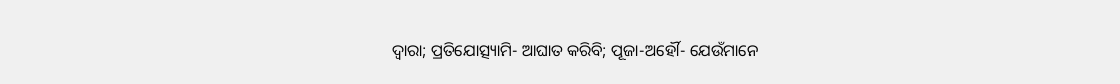ଦ୍ୱାରା; ପ୍ରତିଯୋତ୍ସ୍ୟାମି- ଆଘାତ କରିବି; ପୂଜା-ଅର୍ହୌ- ଯେଉଁମାନେ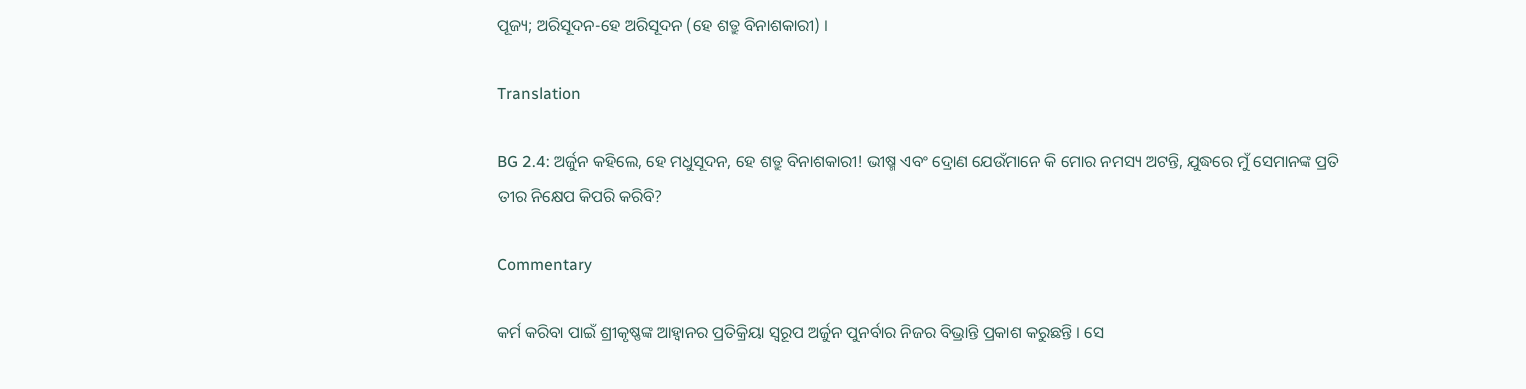ପୂଜ୍ୟ; ଅରିସୂଦନ-ହେ ଅରିସୂଦନ (ହେ ଶତ୍ରୁ ବିନାଶକାରୀ) ।

Translation

BG 2.4: ଅର୍ଜୁନ କହିଲେ, ହେ ମଧୁସୂଦନ, ହେ ଶତ୍ରୁ ବିନାଶକାରୀ! ଭୀଷ୍ମ ଏବଂ ଦ୍ରୋଣ ଯେଉଁମାନେ କି ମୋର ନମସ୍ୟ ଅଟନ୍ତି, ଯୁଦ୍ଧରେ ମୁଁ ସେମାନଙ୍କ ପ୍ରତି ତୀର ନିକ୍ଷେପ କିପରି କରିବି?

Commentary

କର୍ମ କରିବା ପାଇଁ ଶ୍ରୀକୃଷ୍ଣଙ୍କ ଆହ୍ୱାନର ପ୍ରତିକ୍ରିୟା ସ୍ୱରୂପ ଅର୍ଜୁନ ପୁନର୍ବାର ନିଜର ବିଭ୍ରାନ୍ତି ପ୍ରକାଶ କରୁଛନ୍ତି । ସେ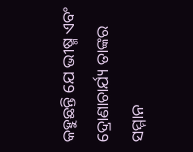କହୁଛନ୍ତି ଯେ ଭୀଷ୍ମ ଏବଂ ଦ୍ରୋଣାଚାର୍ଯ୍ୟ ତାଙ୍କର ସମ୍ମାନ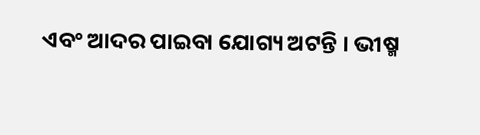ଏବଂ ଆଦର ପାଇବା ଯୋଗ୍ୟ ଅଟନ୍ତି । ଭୀଷ୍ମ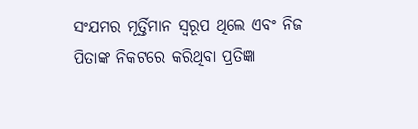ସଂଯମର ମୂର୍ତ୍ତିମାନ ସ୍ୱରୂପ ଥିଲେ ଏବଂ ନିଜ  ପିତାଙ୍କ ନିକଟରେ କରିଥିବା ପ୍ରତିଜ୍ଞା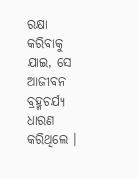ରକ୍ଷା କରିବାକୁ ଯାଇ, ସେ ଆଜୀବନ ବ୍ରହ୍ମଚର୍ଯ୍ୟ ଧାରଣ କରିଥିଲେ ।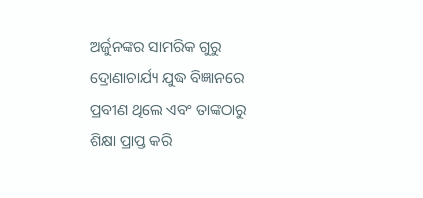ଅର୍ଜୁନଙ୍କର ସାମରିକ ଗୁରୁ ଦ୍ରୋଣାଚାର୍ଯ୍ୟ ଯୁଦ୍ଧ ବିଜ୍ଞାନରେ ପ୍ରବୀଣ ଥିଲେ ଏବଂ ତାଙ୍କଠାରୁ ଶିକ୍ଷା ପ୍ରାପ୍ତ କରି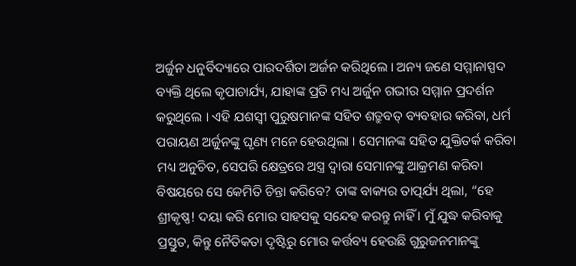ଅର୍ଜୁନ ଧନୁର୍ବିଦ୍ୟାରେ ପାରଦର୍ଶିତା ଅର୍ଜନ କରିଥିଲେ । ଅନ୍ୟ ଜଣେ ସମ୍ମାନାସ୍ପଦ ବ୍ୟକ୍ତି ଥିଲେ କୃପାଚାର୍ଯ୍ୟ, ଯାହାଙ୍କ ପ୍ରତି ମଧ୍ୟ ଅର୍ଜୁନ ଗଭୀର ସମ୍ମାନ ପ୍ରଦର୍ଶନ କରୁଥିଲେ । ଏହି ଯଶସ୍ୱୀ ପୁରୁଷମାନଙ୍କ ସହିତ ଶତ୍ରୁବତ୍ ବ୍ୟବହାର କରିବା, ଧର୍ମ ପରାୟଣ ଅର୍ଜୁନଙ୍କୁ ଘୃଣ୍ୟ ମନେ ହେଉଥିଲା । ସେମାନଙ୍କ ସହିତ ଯୁକ୍ତିତର୍କ କରିବା ମଧ୍ୟ ଅନୁଚିତ, ସେପରି କ୍ଷେତ୍ରରେ ଅସ୍ତ୍ର ଦ୍ୱାରା ସେମାନଙ୍କୁ ଆକ୍ରମଣ କରିବା ବିଷୟରେ ସେ କେମିତି ଚିନ୍ତା କରିବେ? ତାଙ୍କ ବାକ୍ୟର ତାତ୍ପର୍ଯ୍ୟ ଥିଲା, “ହେ ଶ୍ରୀକୃଷ୍ଣ! ଦୟା କରି ମୋର ସାହସକୁ ସନ୍ଦେହ କରନ୍ତୁ ନାହିଁ । ମୁଁ ଯୁଦ୍ଧ କରିବାକୁ ପ୍ରସ୍ତୁତ, କିନ୍ତୁ ନୈତିକତା ଦୃଷ୍ଟିରୁ ମୋର କର୍ତ୍ତବ୍ୟ ହେଉଛି ଗୁରୁଜନମାନଙ୍କୁ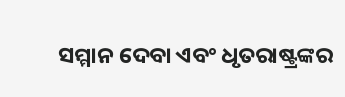ସମ୍ମାନ ଦେବା ଏବଂ ଧୃତରାଷ୍ଟ୍ରଙ୍କର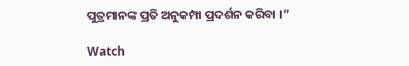ପୁତ୍ରମାନଙ୍କ ପ୍ରତି ଅନୁକମ୍ପା ପ୍ରଦର୍ଶନ କରିବା ।”

Watch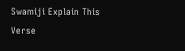Swamiji Explain This Verse